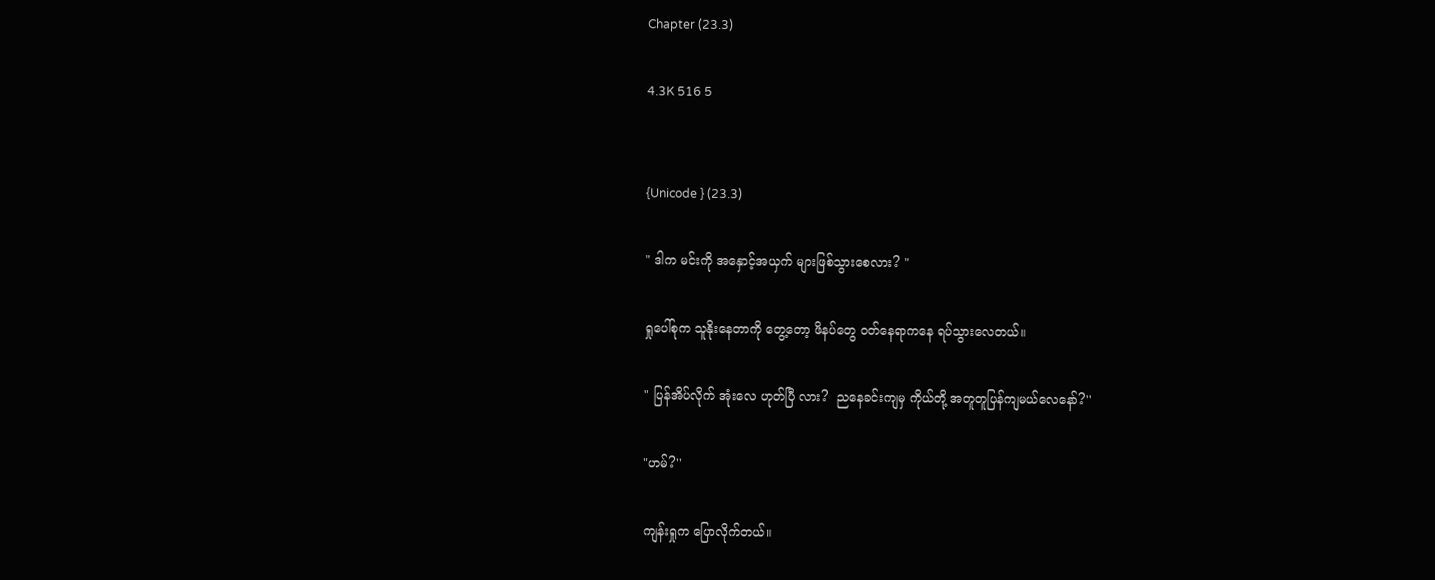Chapter (23.3)

4.3K 516 5


{Unicode } (23.3)

" ဒါက မင်းကို အနှောင့်အယှက် များဖြစ်သွားစေလား? "

ရှုပေါ်စုက သူနိုးနေတာကို တွေ့တော့ ဖိနပ်တွေ ဝတ်နေရာကနေ ရပ်သွားလေတယ်။

" ပြန်အိပ်လိုက် အုံးလေ ဟုတ်ပြီ လား?  ညနေခင်းကျမှ ကိုယ်တို့ အတူတူပြန်ကျမယ်လေနော်?''

"ဟမ်?''

ကျန်းရှုက ပြောလိုက်တယ်။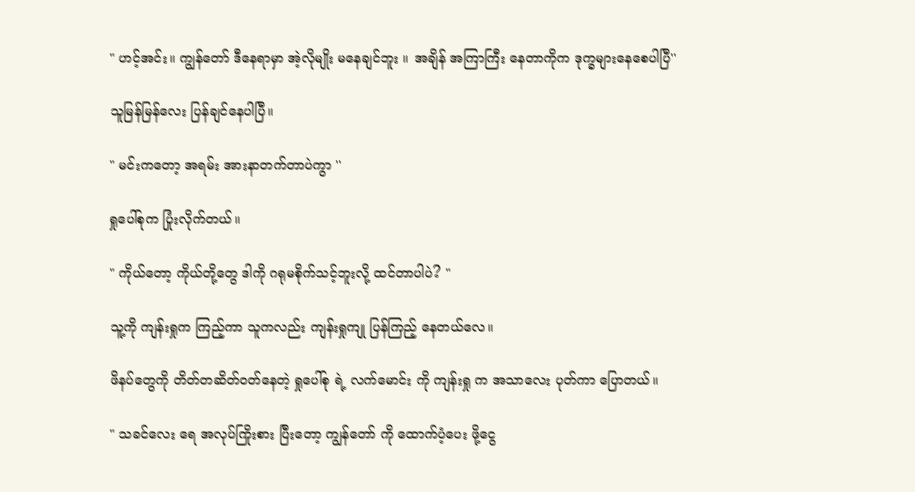" ဟင့်အင်း။ ကျွန်တော် ဒီနေရာမှာ အဲ့လိုမျိုး မနေချင်ဘူး ။ အချိန် အကြာကြီး နေတာကိုက ဒုက္ခများနေစေပါပြီ''

သူမြန်မြန်လေး ပြန်ချင်နေပါပြီ။

" မင်းကတော့ အရမ်း အားနာတက်တာပဲကွာ ''

ရှုပေါ်စုက ပြုံးလိုက်တယ်။

" ကိုယ်တော့ ကိုယ်တို့တွေ ဒါကို ဂရုမစိုက်သင့်ဘူးလို့ ထင်တာပါပဲ? "

သူ့ကို ကျန်းရှုက ကြည့်ကာ သူကလည်း ကျန်းရှုကျု ပြန်ကြည့် နေတယ်လေ။

ဖိနပ်တွေကို တိတ်တဆိတ်ဝတ်နေတဲ့ ရှုပေါ်စု ရဲ့ လက်မောင်း ကို ကျန်းရှု က အသာလေး ပုတ်ကာ ပြောတယ်။

" သခင်လေး ရေ အလုပ်ကြိုးစား ပြီးတော့ ကျွန်တော် ကို ထောက်ပံ့ပေး ဖို့ငွေ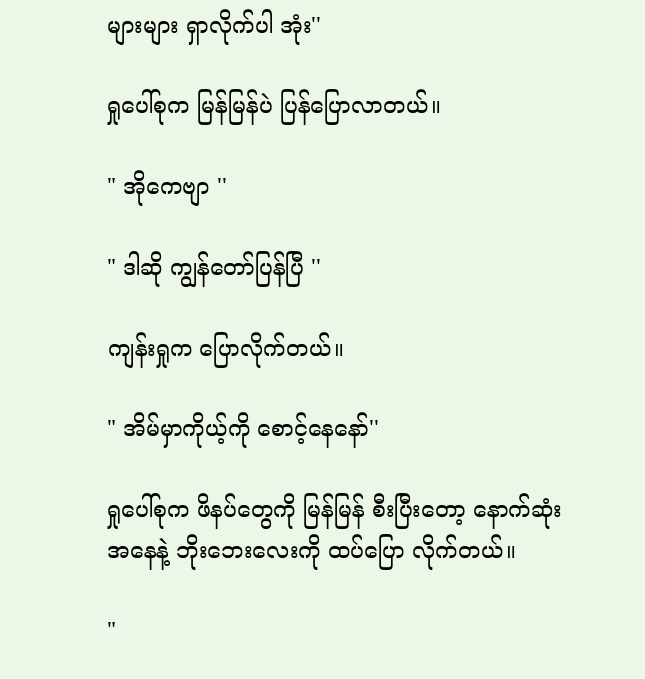များများ ရှာလိုက်ပါ အုံး''

ရှုပေါ်စုက မြန်မြန်ပဲ ပြန်ပြောလာတယ်။

" အိုကေဗျာ ''

" ဒါဆို ကျွန်တော်ပြန်ပြီ ''

ကျန်းရှုက ပြောလိုက်တယ်။

" အိမ်မှာကိုယ့်ကို စောင့်နေနော်''

ရှုပေါ်စုက ဖိနပ်တွေကို မြန်မြန် စီးပြီးတော့ နောက်ဆုံး အနေနဲ့ ဘိုးဘေးလေးကို ထပ်ပြော လိုက်တယ်။

"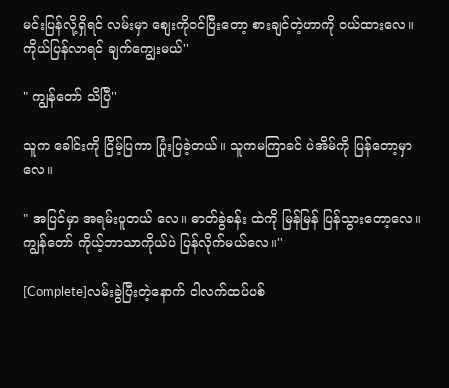မင်းပြန်လို့ရှိရင် လမ်းမှာ စျေးကိုဝင်ပြီးတော့ စားချင်တဲ့ဟာကို ဝယ်ထားလေ။ ကိုယ်ပြန်လာရင် ချက်ကျွေးမယ်''

" ကျွန်တော် သိပြီ''

သူက ခေါင်းကို ငြိမ့်ပြကာ ပြုံးပြခဲ့တယ်။ သူကမကြာခင် ပဲအိမ်ကို ပြန်တော့မှာလေ။

" အပြင်မှာ အရမ်းပူတယ် လေ။ ဓာတ်ခွဲခန်း ထဲကို မြန်မြန် ပြန်သွားတော့လေ။ ကျွန်တော် ကိုယ့်ဘာသာကိုယ်ပဲ ပြန်လိုက်မယ်လေ။''

[Complete]လမ်းခွဲပြီးတဲ့နောက် ငါလက်ထပ်ပစ်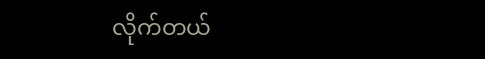လိုက်တယ်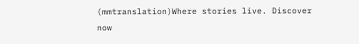(mmtranslation)Where stories live. Discover now